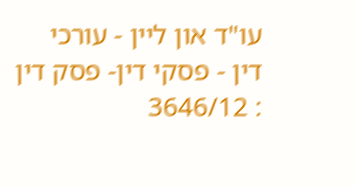עו"ד און ליין - עורכי דין - פסקי דין- פסק דין : 3646/12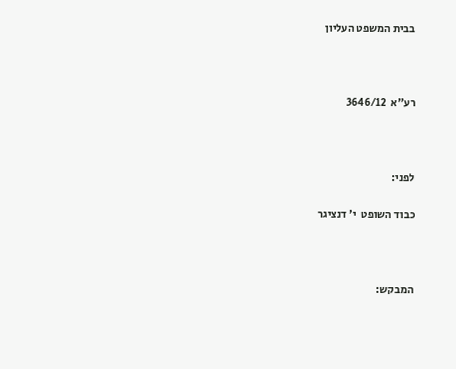בבית המשפט העליון



רע"א  3646/12



לפני:

כבוד השופט  י' דנציגר



המבקש: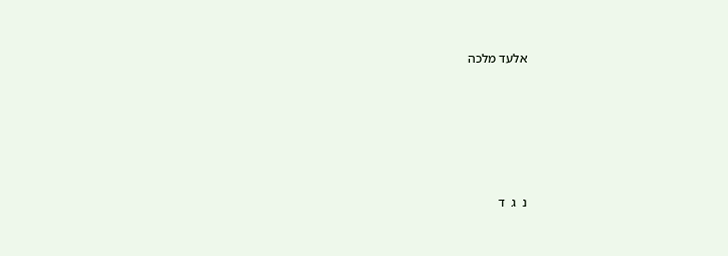אלעד מלכה





נ  ג  ד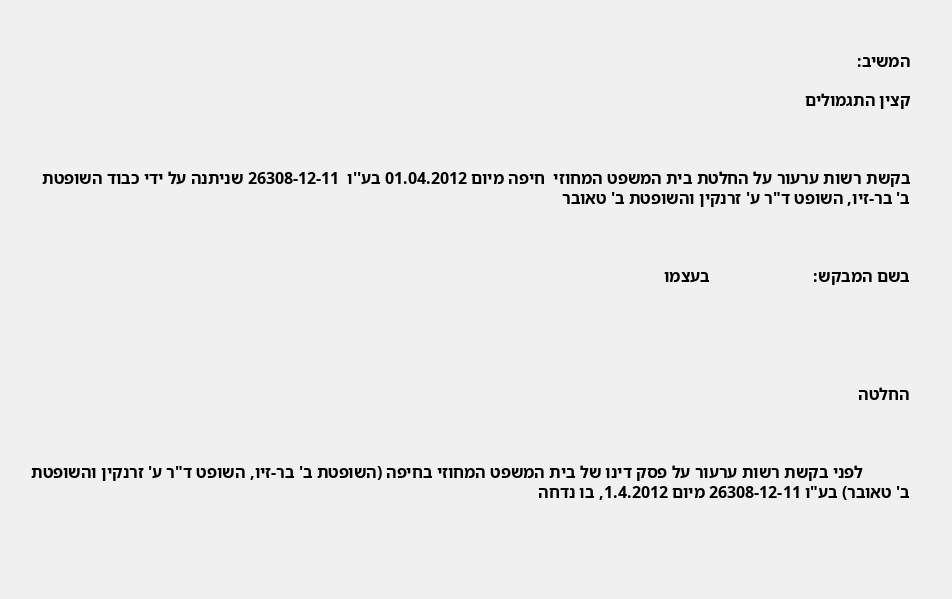המשיב:

קצין התגמולים



בקשת רשות ערעור על החלטת בית המשפט המחוזי  חיפה מיום 01.04.2012 בע''ו  26308-12-11 שניתנה על ידי כבוד השופטת ב' בר-זיו, השופט ד"ר ע' זרנקין והשופטת ב' טאובר



בשם המבקש:                        בעצמו





החלטה



           לפני בקשת רשות ערעור על פסק דינו של בית המשפט המחוזי בחיפה (השופטת ב' בר-זיו, השופט ד"ר ע' זרנקין והשופטת ב' טאובר) בע"ו 26308-12-11 מיום 1.4.2012, בו נדחה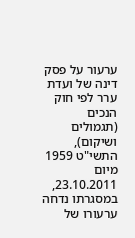ערעור על פסק דינה של ועדת ערר לפי חוק הנכים (תגמולים ושיקום), התשי"ט 1959 מיום 23.10.2011, במסגרתו נדחה ערעורו של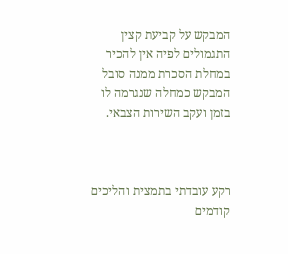המבקש על קביעת קצין התגמולים לפיה אין להכיר במחלת הסכרת ממנה סובל המבקש כמחלה שנגרמה לו בזמן ועקב השירות הצבאי.



רקע עובדתי בתמצית והליכים קודמים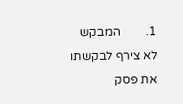1.        המבקש לא צירף לבקשתו את פסק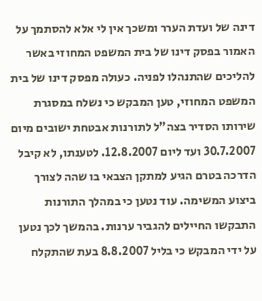דינה של ועדת הערר ומשכך אין לי אלא להסתמך על האמור בפסק דינו של בית המשפט המחוזי באשר להליכים שהתנהלו לפניה. כעולה מפסק דינו של בית המשפט המחוזי, טען המבקש כי נשלח במסגרת שירותו הסדיר בצה"ל לתורנות אבטחת ישובים מיום 30.7.2007 ועד ליום 12.8.2007. לטענתו, לא קיבל הדרכה בטרם הגיע למתקן הצבאי בו שהה לצורך ביצוע המשימה. עוד נטען כי במהלך התורנות התבקשו החיילים להגביר ערנות. בהמשך לכך נטען על ידי המבקש כי בליל 8.8.2007 בעת שהתקלח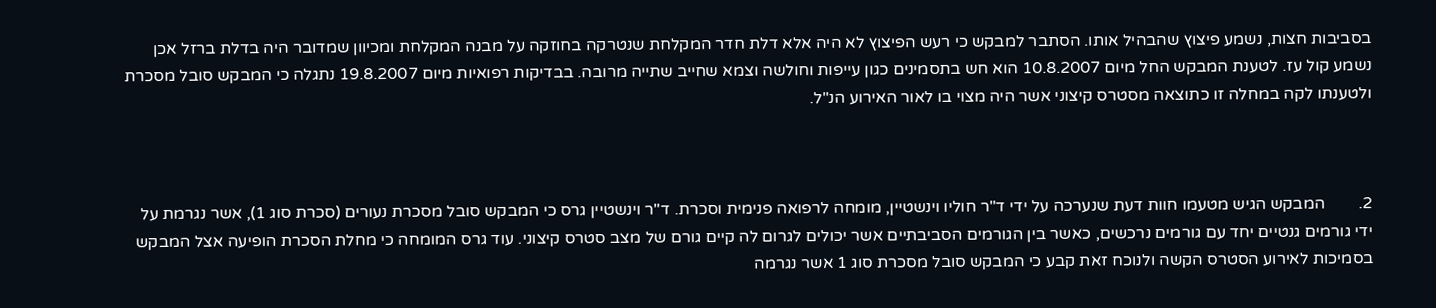בסביבות חצות, נשמע פיצוץ שהבהיל אותו. הסתבר למבקש כי רעש הפיצוץ לא היה אלא דלת חדר המקלחת שנטרקה בחוזקה על מבנה המקלחת ומכיוון שמדובר היה בדלת ברזל אכן נשמע קול עז. לטענת המבקש החל מיום 10.8.2007 הוא חש בתסמינים כגון עייפות וחולשה וצמא שחייב שתייה מרובה. בבדיקות רפואיות מיום 19.8.2007 נתגלה כי המבקש סובל מסכרת ולטענתו לקה במחלה זו כתוצאה מסטרס קיצוני אשר היה מצוי בו לאור האירוע הנ"ל.



2.        המבקש הגיש מטעמו חוות דעת שנערכה על ידי ד"ר חוליו וינשטיין, מומחה לרפואה פנימית וסכרת. ד"ר וינשטיין גרס כי המבקש סובל מסכרת נעורים (סכרת סוג 1), אשר נגרמת על ידי גורמים גנטיים יחד עם גורמים נרכשים, כאשר בין הגורמים הסביבתיים אשר יכולים לגרום לה קיים גורם של מצב סטרס קיצוני. עוד גרס המומחה כי מחלת הסכרת הופיעה אצל המבקש בסמיכות לאירוע הסטרס הקשה ולנוכח זאת קבע כי המבקש סובל מסכרת סוג 1 אשר נגרמה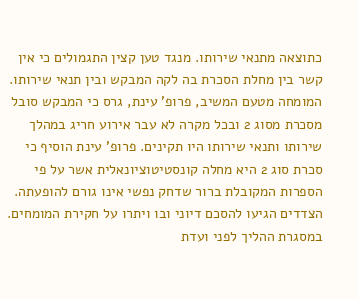כתוצאה מתנאי שירותו. מנגד טען קצין התגמולים כי אין קשר בין מחלת הסכרת בה לקה המבקש ובין תנאי שירותו. המומחה מטעם המשיב, פרופ' עינת, גרס כי המבקש סובל מסכרת מסוג 2 ובכל מקרה לא עבר אירוע חריג במהלך שירותו ותנאי שירותו היו תקינים. פרופ' עינת הוסיף כי סכרת סוג 2 היא מחלה קונסטיטוציונאלית אשר על פי הספרות המקובלת ברור שדחק נפשי אינו גורם להופעתה. הצדדים הגיעו להסכם דיוני ובו ויתרו על חקירת המומחים. במסגרת ההליך לפני ועדת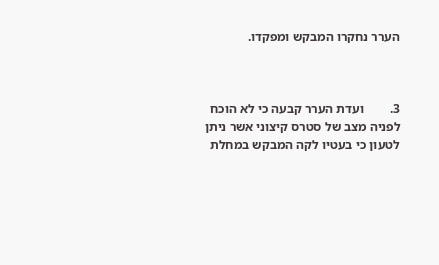הערר נחקרו המבקש ומפקדו.



3.        ועדת הערר קבעה כי לא הוכח לפניה מצב של סטרס קיצוני אשר ניתן לטעון כי בעטיו לקה המבקש במחלת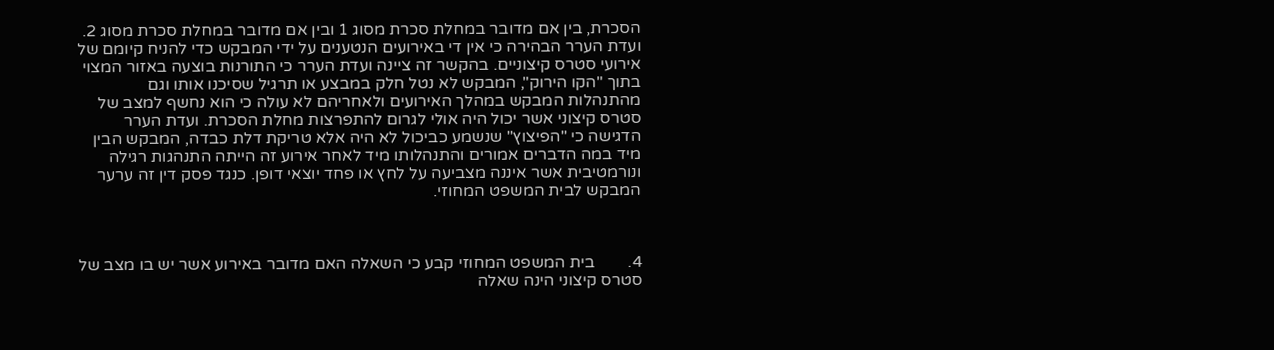הסכרת, בין אם מדובר במחלת סכרת מסוג 1 ובין אם מדובר במחלת סכרת מסוג 2. ועדת הערר הבהירה כי אין די באירועים הנטענים על ידי המבקש כדי להניח קיומם של אירועי סטרס קיצוניים. בהקשר זה ציינה ועדת הערר כי התורנות בוצעה באזור המצוי בתוך "הקו הירוק", המבקש לא נטל חלק במבצע או תרגיל שסיכנו אותו וגם מהתנהלות המבקש במהלך האירועים ולאחריהם לא עולה כי הוא נחשף למצב של סטרס קיצוני אשר יכול היה אולי לגרום להתפרצות מחלת הסכרת. ועדת הערר הדגישה כי "הפיצוץ" שנשמע כביכול לא היה אלא טריקת דלת כבדה, המבקש הבין מיד במה הדברים אמורים והתנהלותו מיד לאחר אירוע זה הייתה התנהגות רגילה ונורמטיבית אשר איננה מצביעה על לחץ או פחד יוצאי דופן. כנגד פסק דין זה ערער המבקש לבית המשפט המחוזי.



4.        בית המשפט המחוזי קבע כי השאלה האם מדובר באירוע אשר יש בו מצב של סטרס קיצוני הינה שאלה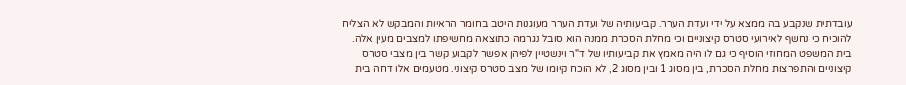עובדתית שנקבע בה ממצא על ידי ועדת הערר. קביעותיה של ועדת הערר מעוגנות היטב בחומר הראיות והמבקש לא הצליח להוכיח כי נחשף לאירועי סטרס קיצוניים וכי מחלת הסכרת ממנה הוא סובל נגרמה כתוצאה מחשיפתו למצבים מעין אלה. בית המשפט המחוזי הוסיף כי גם לו היה מאמץ את קביעותיו של ד"ר וינשטיין לפיהן אפשר לקבוע קשר בין מצבי סטרס קיצוניים והתפרצות מחלת הסכרת, בין מסוג 1 ובין מסוג 2, לא הוכח קיומו של מצב סטרס קיצוני. מטעמים אלו דחה בית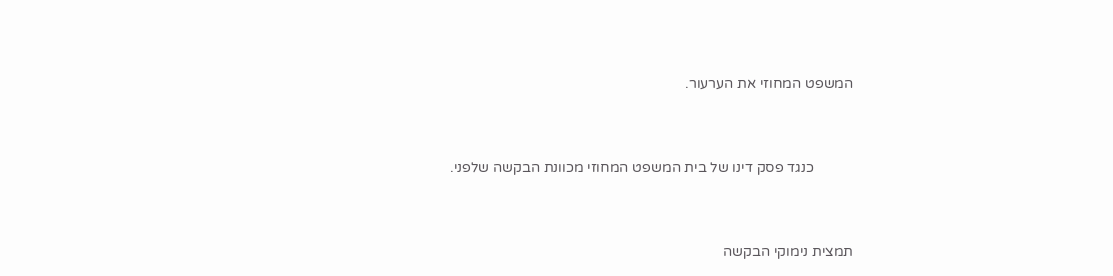המשפט המחוזי את הערעור.



           כנגד פסק דינו של בית המשפט המחוזי מכוונת הבקשה שלפני.



תמצית נימוקי הבקשה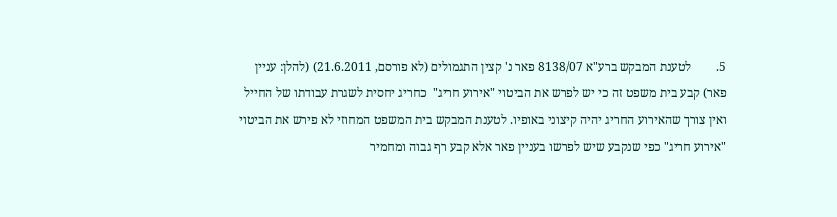5.        לטענת המבקש ברע"א 8138/07 פאר נ' קצין התגמולים (לא פורסם, 21.6.2011) (להלן: עניין פאר) קבע בית משפט זה כי יש לפרש את הביטוי "אירוע חריג"  כחריג יחסית לשגרת עבודתו של החייל ואין צורך שהאירוע החריג יהיה קיצוני באופיו. לטענת המבקש בית המשפט המחוזי לא פירש את הביטוי "אירוע חריג" כפי שנקבע שיש לפרשו בעניין פאר אלא קבע רף גבוה ומחמיר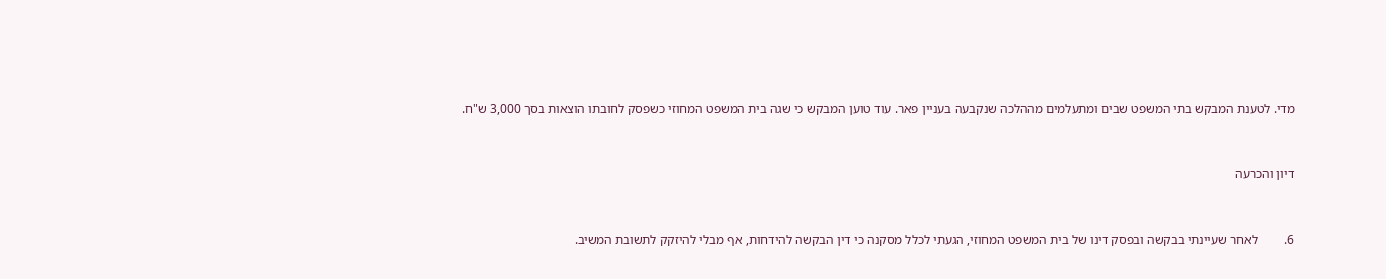מדי. לטענת המבקש בתי המשפט שבים ומתעלמים מההלכה שנקבעה בעניין פאר. עוד טוען המבקש כי שגה בית המשפט המחוזי כשפסק לחובתו הוצאות בסך 3,000 ש"ח.



דיון והכרעה



6.        לאחר שעיינתי בבקשה ובפסק דינו של בית המשפט המחוזי, הגעתי לכלל מסקנה כי דין הבקשה להידחות, אף מבלי להיזקק לתשובת המשיב.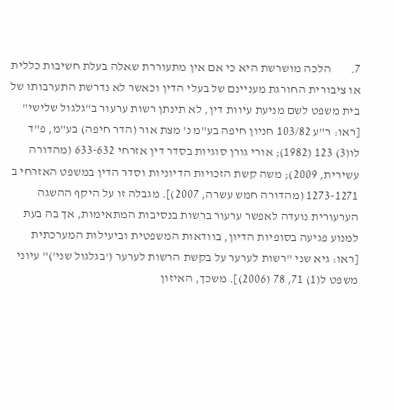7.        הלכה מושרשת היא כי אם אין מתעוררת שאלה בעלת חשיבות כללית או ציבורית החורגת מעניינם של בעלי הדין וכאשר לא נדרשת התערבותו של בית משפט לשם מניעת עיוות דין, לא תינתן רשות ערעור ב"גלגול שלישי" [ראו: ר"ע 103/82 חניון חיפה בע"מ נ' מצת אור (הדר חיפה) בע"מ, פ"ד לו(3) 123 (1982); אורי גורן סוגיות בסדר דין אזרחי 633-632 (מהדורה עשירית, 2009); משה קשת הזכויות הדיוניות וסדר הדין במשפט האזרחי ב 1273-1271 (מהדורה חמש עשרה, 2007)]. מגבלה זו על היקף ההשגה הערעורית נועדה לאפשר ערעור ברשות בנסיבות המתאימות, אך בה בעת למנוע פגיעה בסופיות הדיון, בוודאות המשפטית וביעילות המערכתית [ראו: גיא שני "רשות לערער על בקשת הרשות לערער ('בגלגול שני')" עיוני משפט ל(1) 71, 78 (2006)]. משכך, האיזון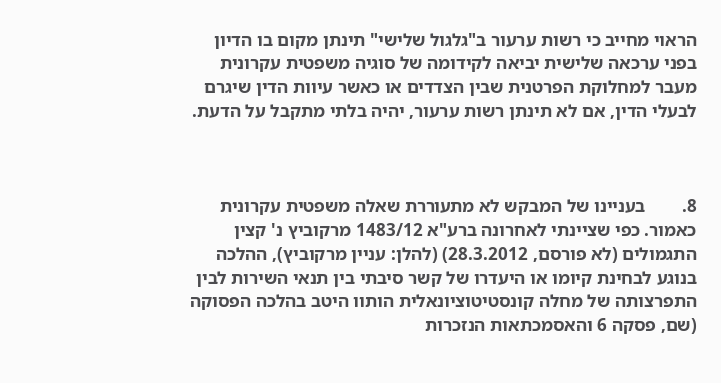הראוי מחייב כי רשות ערעור ב"גלגול שלישי" תינתן מקום בו הדיון בפני ערכאה שלישית יביאה לקידומה של סוגיה משפטית עקרונית מעבר למחלוקת הפרטנית שבין הצדדים או כאשר עיוות הדין שיגרם לבעלי הדין, אם לא תינתן רשות ערעור, יהיה בלתי מתקבל על הדעת.



8.        בעניינו של המבקש לא מתעוררת שאלה משפטית עקרונית כאמור. כפי שציינתי לאחרונה ברע"א 1483/12 מרקוביץ נ' קצין התגמולים (לא פורסם, 28.3.2012) (להלן: עניין מרקוביץ), ההלכה בנוגע לבחינת קיומו או היעדרו של קשר סיבתי בין תנאי השירות לבין התפרצותה של מחלה קונסטיטוציונאלית הותוו היטב בהלכה הפסוקה (שם, פסקה 6 והאסמכתאות הנזכרות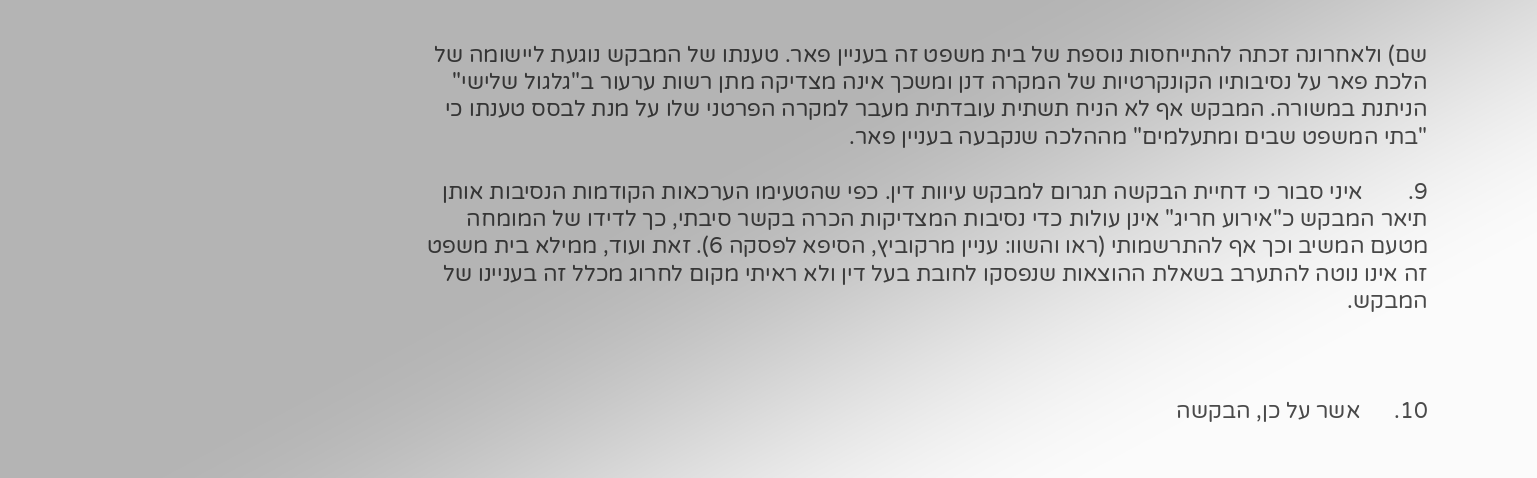שם) ולאחרונה זכתה להתייחסות נוספת של בית משפט זה בעניין פאר. טענתו של המבקש נוגעת ליישומה של הלכת פאר על נסיבותיו הקונקרטיות של המקרה דנן ומשכך אינה מצדיקה מתן רשות ערעור ב"גלגול שלישי" הניתנת במשורה. המבקש אף לא הניח תשתית עובדתית מעבר למקרה הפרטני שלו על מנת לבסס טענתו כי "בתי המשפט שבים ומתעלמים" מההלכה שנקבעה בעניין פאר.

9.        איני סבור כי דחיית הבקשה תגרום למבקש עיוות דין. כפי שהטעימו הערכאות הקודמות הנסיבות אותן תיאר המבקש כ"אירוע חריג" אינן עולות כדי נסיבות המצדיקות הכרה בקשר סיבתי, כך לדידו של המומחה מטעם המשיב וכך אף להתרשמותי (ראו והשוו: עניין מרקוביץ, הסיפא לפסקה 6). זאת ועוד, ממילא בית משפט זה אינו נוטה להתערב בשאלת ההוצאות שנפסקו לחובת בעל דין ולא ראיתי מקום לחרוג מכלל זה בעניינו של המבקש.



10.      אשר על כן, הבקשה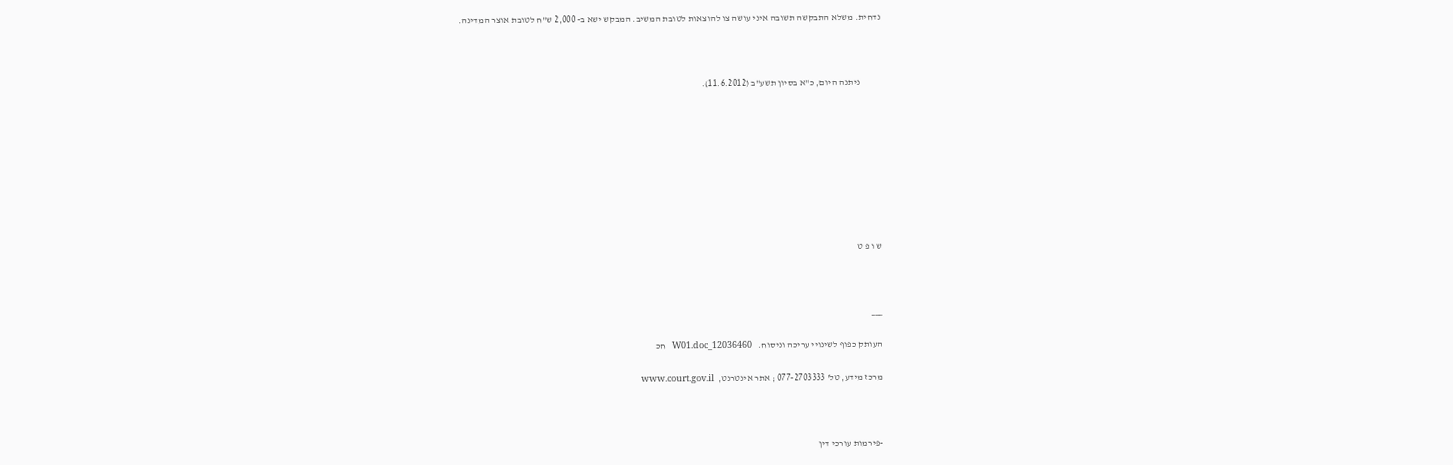נדחית. משלא התבקשה תשובה איני עושה צו להוצאות לטובת המשיב. המבקש ישא ב- 2,000 ש"ח לטובת אוצר המדינה.



           ניתנה היום, כ"א בסיון תשע"ב (11.6.2012).









ש ו פ ט



___

העותק כפוף לשינויי עריכה וניסוח.   12036460_W01.doc   חכ

מרכז מידע, טל' 077-2703333 ; אתר אינטרנט,  www.court.gov.il



-פירמות עורכי דין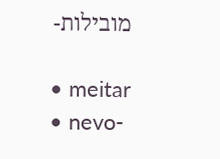מובילות-

  • meitar
  • nevo-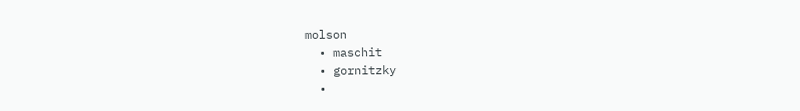molson
  • maschit
  • gornitzky
  •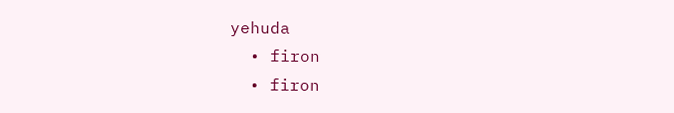yehuda
  • firon
  • firon